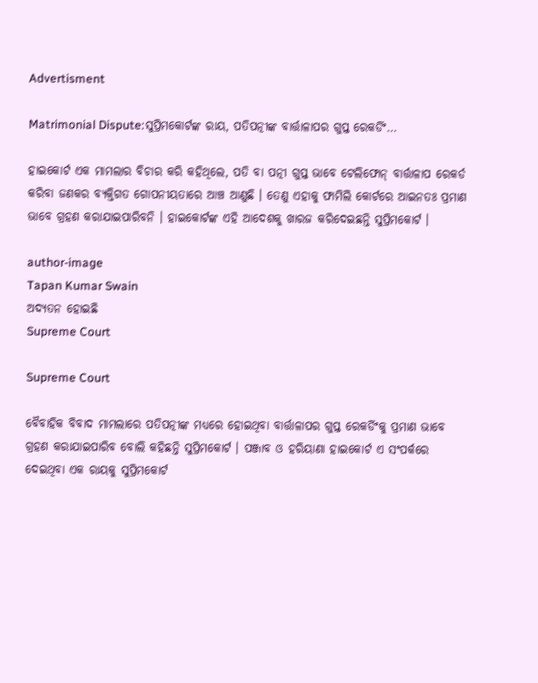Advertisment

Matrimonial Dispute:ସୁପ୍ରିମକୋର୍ଟଙ୍କ ରାୟ, ପତିପତ୍ନୀଙ୍କ ବାର୍ତ୍ତାଳାପର ଗୁପ୍ତ ରେକର୍ଡିଂ…

ହାଇକୋର୍ଟ ଏକ ମାମଲାର ବିଚାର କରି କହିଥିଲେ, ପତି ବା ପତ୍ନୀ ଗୁପ୍ତ ଭାବେ ଟେଲିଫୋନ୍ ବାର୍ତ୍ତାଳାପ ରେକର୍ଡ କରିବା ଜଣକର ବ୍ୟକ୍ତିଗତ ଗୋପନୀୟତାରେ ଆଞ୍ଚ ଆଣୁଛି । ତେଣୁ ଏହାକୁ ଫାମିଲି କୋର୍ଟରେ ଆଇନତଃ ପ୍ରମାଣ ଭାବେ ଗ୍ରହଣ କରାଯାଇପାରିବନି । ହାଇକୋର୍ଟଙ୍କ ଏହି ଆଦେଶକୁ ଖାରଜ କରିଦେଇଛନ୍ତି ସୁପ୍ରିମକୋର୍ଟ ।

author-image
Tapan Kumar Swain
ଅଦ୍ୟତନ ହୋଇଛି
Supreme Court

Supreme Court

ବୈବାହିକ ବିବାଦ ମାମଲାରେ ପତିପତ୍ନୀଙ୍କ ମଧ୍ୟରେ ହୋଇଥିବା ବାର୍ତ୍ତାଳାପର ଗୁପ୍ତ ରେକର୍ଡିଂକୁ ପ୍ରମାଣ ଭାବେ ଗ୍ରହଣ କରାଯାଇପାରିବ ବୋଲି କହିଛନ୍ତି ସୁପ୍ରିମକୋର୍ଟ । ପଞ୍ଜାବ ଓ ହରିୟାଣା ହାଇକୋର୍ଟ ଏ ସଂପର୍କରେ ଦେଇଥିବା ଏକ ରାୟକୁ ସୁପ୍ରିମକୋର୍ଟ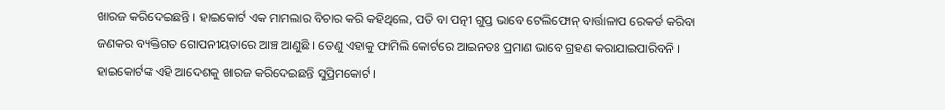ଖାରଜ କରିଦେଇଛନ୍ତି । ହାଇକୋର୍ଟ ଏକ ମାମଲାର ବିଚାର କରି କହିଥିଲେ, ପତି ବା ପତ୍ନୀ ଗୁପ୍ତ ଭାବେ ଟେଲିଫୋନ୍ ବାର୍ତ୍ତାଳାପ ରେକର୍ଡ କରିବା ଜଣକର ବ୍ୟକ୍ତିଗତ ଗୋପନୀୟତାରେ ଆଞ୍ଚ ଆଣୁଛି । ତେଣୁ ଏହାକୁ ଫାମିଲି କୋର୍ଟରେ ଆଇନତଃ ପ୍ରମାଣ ଭାବେ ଗ୍ରହଣ କରାଯାଇପାରିବନି । ହାଇକୋର୍ଟଙ୍କ ଏହି ଆଦେଶକୁ ଖାରଜ କରିଦେଇଛନ୍ତି ସୁପ୍ରିମକୋର୍ଟ ।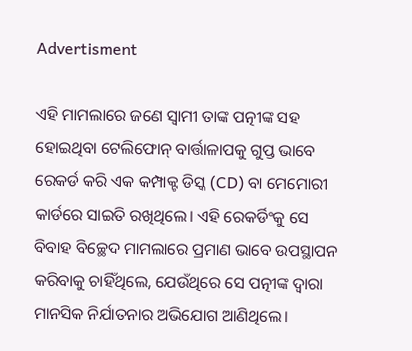Advertisment

ଏହି ମାମଲାରେ ଜଣେ ସ୍ୱାମୀ ତାଙ୍କ ପତ୍ନୀଙ୍କ ସହ ହୋଇଥିବା ଟେଲିଫୋନ୍ ବାର୍ତ୍ତାଳାପକୁ ଗୁପ୍ତ ଭାବେ ରେକର୍ଡ କରି ଏକ କମ୍ପାକ୍ଟ ଡିସ୍କ (CD) ବା ମେମୋରୀ କାର୍ଡରେ ସାଇତି ରଖିଥିଲେ। ଏହି ରେକର୍ଡିଂକୁ ସେ ବିବାହ ବିଚ୍ଛେଦ ମାମଲାରେ ପ୍ରମାଣ ଭାବେ ଉପସ୍ଥାପନ କରିବାକୁ ଚାହିଁଥିଲେ, ଯେଉଁଥିରେ ସେ ପତ୍ନୀଙ୍କ ଦ୍ୱାରା ମାନସିକ ନିର୍ଯାତନାର ଅଭିଯୋଗ ଆଣିଥିଲେ।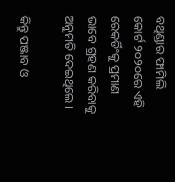ବଥିଣ୍ଡାର ଫାମିଲି କୋର୍ଟ ୨୦୨୦ରେ ଏହି ରେକର୍ଡିଂକୁ ପ୍ରମାଣ ଭାବେ ଗ୍ରହଣ କରିବାକୁ ଅନୁମତି ଦେଇଥିଲେ ।

କିନ୍ତୁ ପଞ୍ଜାବ ଓ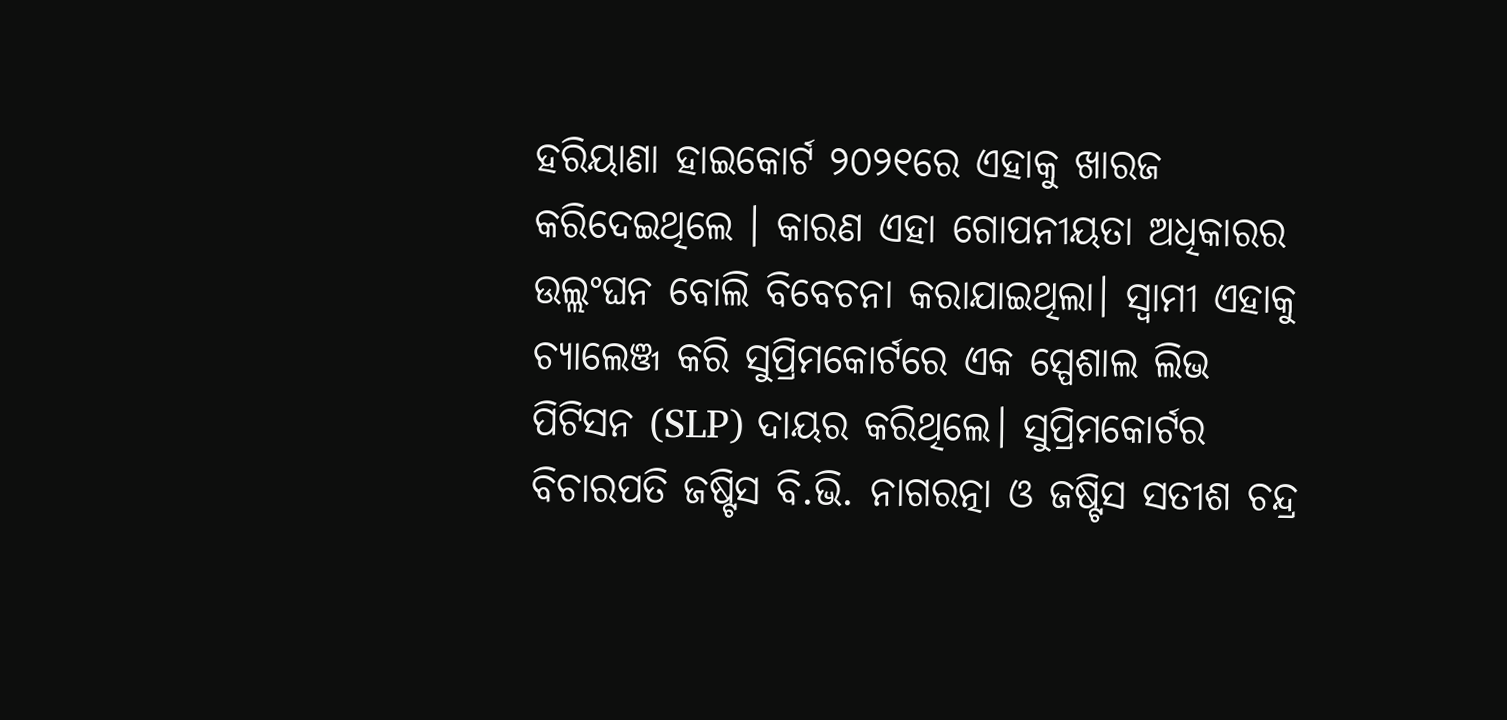ହରିୟାଣା ହାଇକୋର୍ଟ ୨୦୨୧ରେ ଏହାକୁ ଖାରଜ କରିଦେଇଥିଲେ । କାରଣ ଏହା ଗୋପନୀୟତା ଅଧିକାରର ଉଲ୍ଲଂଘନ ବୋଲି ବିବେଚନା କରାଯାଇଥିଲା। ସ୍ୱାମୀ ଏହାକୁ ଚ୍ୟାଲେଞ୍ଜ କରି ସୁପ୍ରିମକୋର୍ଟରେ ଏକ ସ୍ପେଶାଲ ଲିଭ ପିଟିସନ (SLP) ଦାୟର କରିଥିଲେ। ସୁପ୍ରିମକୋର୍ଟର ବିଚାରପତି ଜଷ୍ଟିସ ବି.ଭି. ନାଗରତ୍ନା ଓ ଜଷ୍ଟିସ ସତୀଶ ଚନ୍ଦ୍ର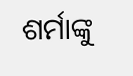ଶର୍ମାଙ୍କୁ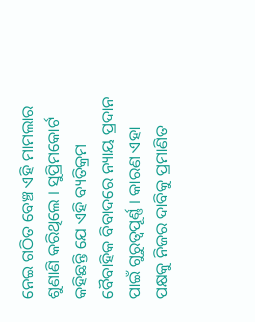ନେଇ ଗଠିତ ବେଞ୍ଚ ଏହି ମାମଲାର ଶୁଣାଣି କରିଥିଲେ । ସୁପ୍ରିମକୋର୍ଟ କହିଛନ୍ତି ଯେ ଏହି ବ୍ୟତିକ୍ରମ ବୈବାହିକ ବିବାଦରେ ନ୍ୟାୟ ପ୍ରଦାନ ପାଇଁ ଗୁରୁତ୍ୱପୂର୍ଣ୍ଣ । କାରଣ ଏହା ପକ୍ଷକୁ ନିଜର ଦାବିକୁ ପ୍ରମାଣିତ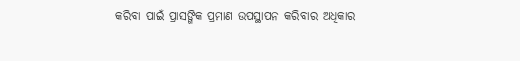କରିବା ପାଇଁ ପ୍ରାସଙ୍ଗିକ ପ୍ରମାଣ ଉପସ୍ଥାପନ କରିବାର ଅଧିକାର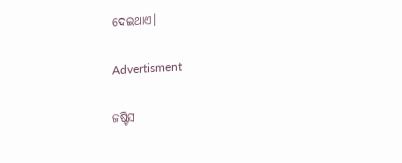ଦେଇଥାଏ।

Advertisment

ଜଷ୍ଟିସ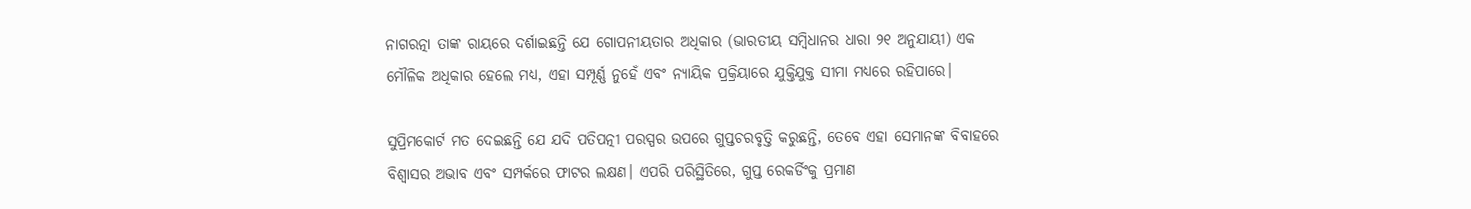ନାଗରତ୍ନା ତାଙ୍କ ରାୟରେ ଦର୍ଶାଇଛନ୍ତି ଯେ ଗୋପନୀୟତାର ଅଧିକାର (ଭାରତୀୟ ସମ୍ବିଧାନର ଧାରା ୨୧ ଅନୁଯାୟୀ) ଏକ ମୌଳିକ ଅଧିକାର ହେଲେ ମଧ୍ୟ, ଏହା ସମ୍ପୂର୍ଣ୍ଣ ନୁହେଁ ଏବଂ ନ୍ୟାୟିକ ପ୍ରକ୍ରିୟାରେ ଯୁକ୍ତିଯୁକ୍ତ ସୀମା ମଧ୍ୟରେ ରହିପାରେ।

ସୁପ୍ରିମକୋର୍ଟ ମତ ଦେଇଛନ୍ତି ଯେ ଯଦି ପତିପତ୍ନୀ ପରସ୍ପର ଉପରେ ଗୁପ୍ତଚରବୃତ୍ତି କରୁଛନ୍ତି, ତେବେ ଏହା ସେମାନଙ୍କ ବିବାହରେ ବିଶ୍ୱାସର ଅଭାବ ଏବଂ ସମ୍ପର୍କରେ ଫାଟର ଲକ୍ଷଣ। ଏପରି ପରିସ୍ଥିତିରେ, ଗୁପ୍ତ ରେକର୍ଡିଂକୁ ପ୍ରମାଣ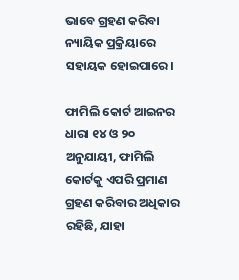ଭାବେ ଗ୍ରହଣ କରିବା ନ୍ୟାୟିକ ପ୍ରକ୍ରିୟାରେ ସହାୟକ ହୋଇପାରେ।

ଫାମିଲି କୋର୍ଟ ଆଇନର ଧାରା ୧୪ ଓ ୨୦ ଅନୁଯାୟୀ, ଫାମିଲି କୋର୍ଟକୁ ଏପରି ପ୍ରମାଣ ଗ୍ରହଣ କରିବାର ଅଧିକାର ରହିଛି, ଯାହା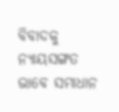ବିବାଦକୁ ନ୍ୟାୟସଙ୍ଗତ ଭାବେ ସମାଧାନ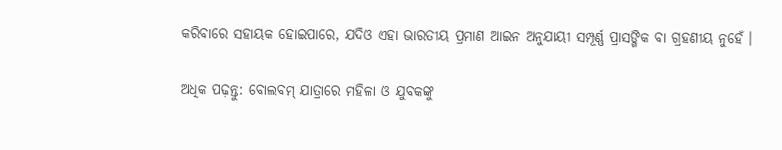କରିବାରେ ସହାୟକ ହୋଇପାରେ, ଯଦିଓ ଏହା ଭାରତୀୟ ପ୍ରମାଣ ଆଇନ ଅନୁଯାୟୀ ସମ୍ପୂର୍ଣ୍ଣ ପ୍ରାସଙ୍ଗିକ ବା ଗ୍ରହଣୀୟ ନୁହେଁ ।

ଅଧିକ ପଢ଼ନ୍ତୁ: ବୋଲବମ୍ ଯାତ୍ରାରେ ମହିଳା ଓ ଯୁବକଙ୍କୁ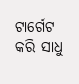ଟାର୍ଗେଟ କରି ସାଧୁ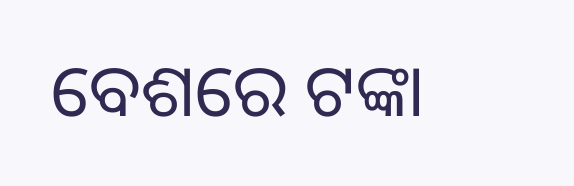ବେଶରେ ଟଙ୍କା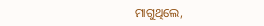ମାଗୁଥିଲେ,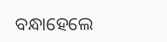ବନ୍ଧାହେଲେ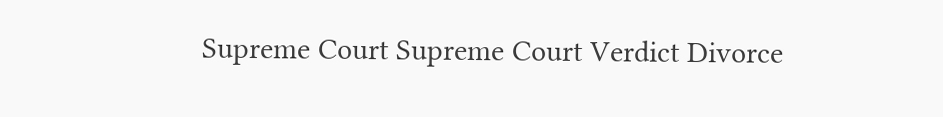Supreme Court Supreme Court Verdict Divorce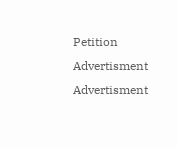Petition
Advertisment
Advertisment